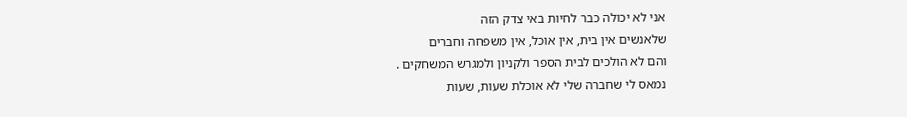אני לא יכולה כבר לחיות באי צדק הזה
שלאנשים אין בית, אין אוכל, אין משפחה וחברים
והם לא הולכים לבית הספר ולקניון ולמגרש המשחקים .
נמאס לי שחברה שלי לא אוכלת שעות, שעות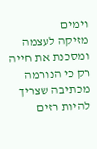וימים
מזיקה לעצמה ומסכנת את חייה רק כי הנורמה מכתיבה שצריך להיות רזים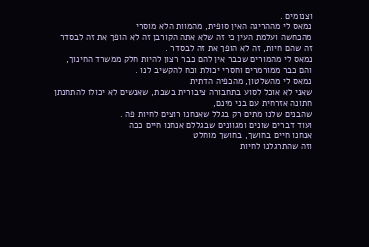וצנומים .
נמאס לי מההריגה האין סופית, מהמוות הלא מוסרי
מהכחשה ועלמת העין כי זה שלא אתה הקורבן זה לא הופך את זה לבסדר
זה שהם חיות, זה לא הופך את זה לבסדר .
נמאס לי מהמורים שכבר אין להם כבר רצון להיות חלק ממשרד החינוך,
והם כבר ממורמרים וחסרי יכולת וכח להקשיב לנו .
נמאס לי מהשלטון, מהכפיה הדתית
שאני לא אוכל לסוע בתחבורה ציבורית בשבת, שאנשים לא יכולו להתחנתן חתונה אזרחית עם בני מינם,
שהבנים שלנו מתים רק בגלל שאנחנו רוצים לחיות פה .
ועוד דברים שונים ומגוונים שבגללם אנחנו חיים ככה
אנחנו חיים בחושך, בחושך מוחלט
וזה שהתרגלנו לחיות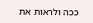ככה ולראות את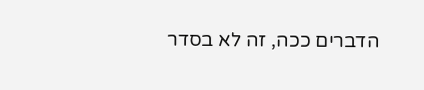הדברים ככה, זה לא בסדר